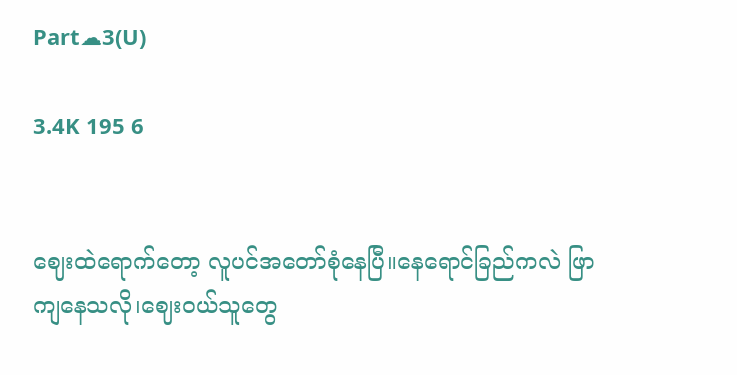Part☁3(U)

3.4K 195 6


ဈေးထဲရောက်တော့ လူပင်အတော်စုံနေပြီ။နေရောင်ခြည်ကလဲ ဖြာကျနေသလို၊ဈေးဝယ်သူတွေ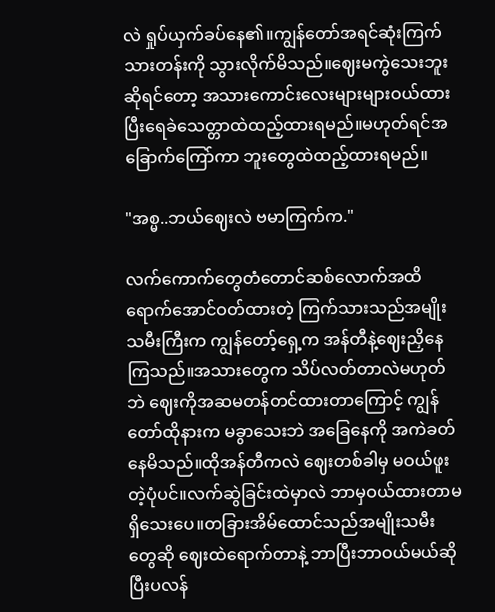လဲ ရှုပ်ယှက်ခပ်နေ၏။ကျွန်တော်အရင်ဆုံးကြက်သားတန်းကို သွားလိုက်မိသည်။ဈေးမကွဲသေးဘူးဆိုရင်တော့ အသားကောင်းလေးများများဝယ်ထားပြီးရေခဲသေတ္တာထဲထည့်ထားရမည်။မဟုတ်ရင်အခြောက်ကြော်ကာ ဘူးတွေထဲထည့်ထားရမည်။

"အစ္မ..ဘယ်ဈေးလဲ ဗမာကြက်က."

လက်ကောက်တွေတံတောင်ဆစ်လောက်အထိရောက်အောင်ဝတ်ထားတဲ့ ကြက်သားသည်အမျိုးသမီးကြီးက ကျွန်တော့်ရှေ့က အန်တီနဲ့ဈေးညှိနေကြသည်။အသားတွေက သိပ်လတ်တာလဲမဟုတ်ဘဲ ဈေးကိုအဆမတန်တင်ထားတာကြောင့် ကျွန်တော်ထိုနားက မခွာသေးဘဲ အခြေနေကို အကဲခတ်နေမိသည်။ထိုအန်တီကလဲ ဈေးတစ်ခါမှ မဝယ်ဖူးတဲ့ပုံပင်။လက်ဆွဲခြင်းထဲမှာလဲ ဘာမှဝယ်ထားတာမရှိသေးပေ။တခြားအိမ်ထောင်သည်အမျိုးသမီးတွေဆို ဈေးထဲရောက်တာနဲ့ ဘာပြီးဘာဝယ်မယ်ဆိုပြီးပလန်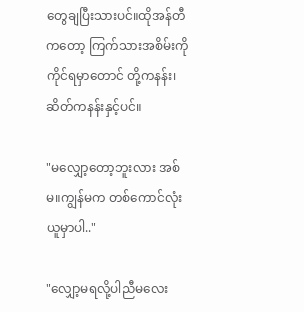တွေချပြီးသားပင်။ထိုအန်တီကတော့ ကြက်သားအစိမ်းကို ကိုင်ရမှာတောင် တို့ကနန်း၊ဆိတ်ကနန်းနှင့်ပင်။

"မလျှော့တော့ဘူးလား အစ်မ။ကျွန်မက တစ်ကောင်လုံးယူမှာပါ.."

"လျှော့မရလို့ပါညီမလေး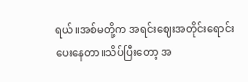ရယ်။အစ်မတို့က အရင်းဈေးအတိုင်းရောင်းပေးနေတာ။သိပ်ပြီးတော့ အ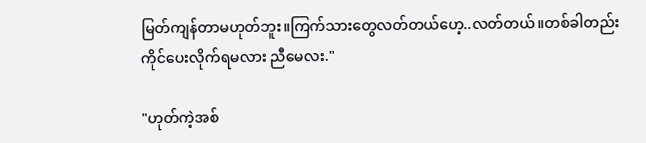မြတ်ကျန်တာမဟုတ်ဘူး။ကြက်သားတွေလတ်တယ်ဟေ့..လတ်တယ်။တစ်ခါတည်းကိုင်ပေးလိုက်ရမလား ညီမေလး."

"ဟုတ်ကဲ့အစ်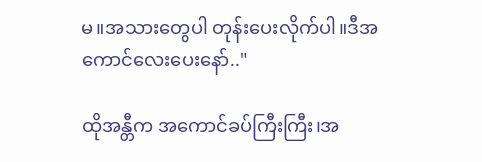မ။အသားတွေပါ တုန်းပေးလိုက်ပါ။ဒီအကောင်လေးပေးနော်.."

ထိုအန္တီက အကောင်ခပ်ကြီးကြီး၊အ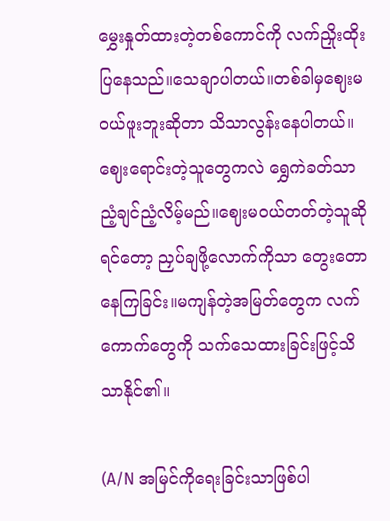မွှေးနှုတ်ထားတဲ့တစ်ကောင်ကို လက်ညှိုးထိုးပြနေသည်။သေချာပါတယ်။တစ်ခါမှဈေးမဝယ်ဖူးဘူးဆိုတာ သိသာလွန်းနေပါတယ်။ဈေးရောင်းတဲ့သူတွေကလဲ ရွှေကဲခတ်သာညံ့ချင်ညံ့လိမ့်မည်။ဈေးမဝယ်တတ်တဲ့သူဆိုရင်တော့ ညှပ်ချဖို့လောက်ကိုသာ တွေးတောနေကြခြင်း။မကျန်တဲ့အမြတ်တွေက လက်ကောက်တွေကို သက်သေထားခြင်းဖြင့်သိသာနိုင်၏။

(A/N အမြင်ကိုရေးခြင်းသာဖြစ်ပါ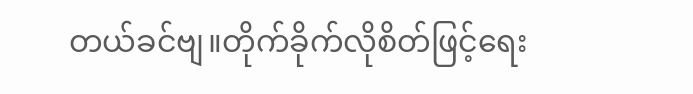တယ်ခင်ဗျ။တိုက်ခိုက်လိုစိတ်ဖြင့်ရေး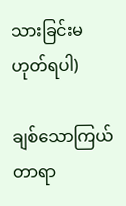သားခြင်းမဟုတ်ရပါ)

ချစ်သောကြယ်တာရာ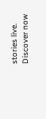stories live. Discover now